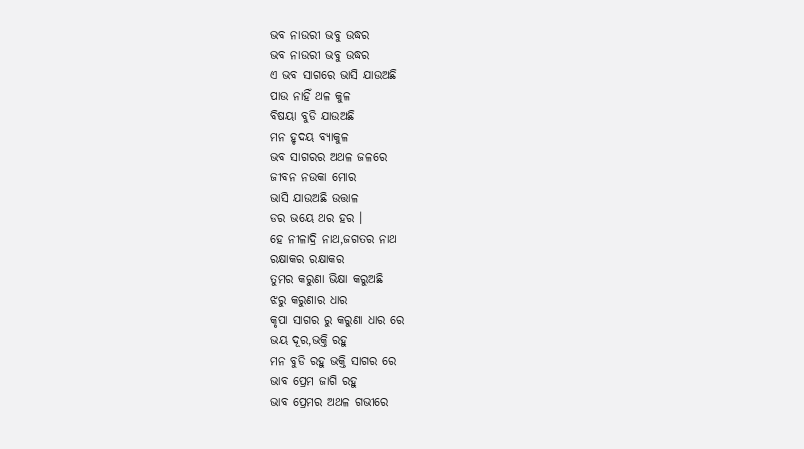ଭବ ନାଉରୀ ଭବୁ ଉଦ୍ଧର
ଭବ ନାଉରୀ ଭବୁ ଉଦ୍ଧର
ଏ ଭବ ସାଗରେ ଭାସି ଯାଉଅଛି
ପାଉ ନାହିଁ ଥଳ କୁଳ
ବିଷୟା ବୁଡି ଯାଉଅଛି
ମନ ହୃଦୟ ବ୍ୟାକୁଳ
ଭବ ସାଗରର ଅଥଳ ଜଳରେ
ଜୀବନ ନଉକା ମୋର
ଭାସି ଯାଉଅଛି ଉତ୍ତାଳ
ଡର ଭୟେ ଥର ହର ।
ହେ ନୀଳାଦ୍ରି ନାଥ,ଜଗତର ନାଥ
ରକ୍ଷାକର ରକ୍ଷାକର
ତୁମର କରୁଣା ଭିକ୍ଷା କରୁଅଛି
ଝରୁ କରୁଣାର ଧାର
କୃପା ସାଗର ରୁ କରୁଣା ଧାର ରେ
ଭୟ ଦୂର,ଭକ୍ତି ରହୁ
ମନ ବୁଡି ରହୁ ଭକ୍ତି ସାଗର ରେ
ଭାବ ପ୍ରେମ ଜାଗି ରହୁ
ଭାବ ପ୍ରେମର ଅଥଳ ଗଭୀରେ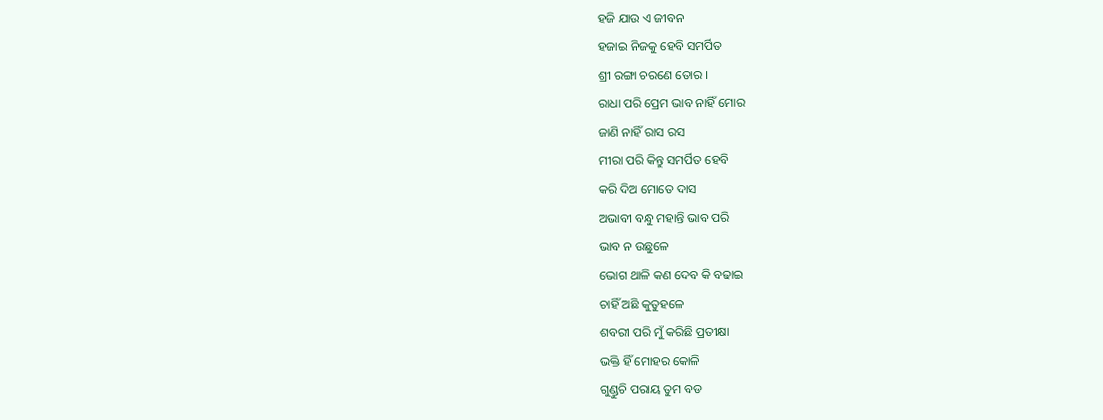ହଜି ଯାଉ ଏ ଜୀବନ
ହଜାଇ ନିଜକୁ ହେବି ସମର୍ପିତ
ଶ୍ରୀ ରଙ୍ଗା ଚରଣେ ତୋର ।
ରାଧା ପରି ପ୍ରେମ ଭାବ ନାହିଁ ମୋର
ଜାଣି ନାହିଁ ରାସ ରସ
ମୀରା ପରି କିନ୍ତୁ ସମର୍ପିତ ହେବି
କରି ଦିଅ ମୋତେ ଦାସ
ଅଭାବୀ ବନ୍ଧୁ ମହାନ୍ତି ଭାବ ପରି
ଭାବ ନ ଉଛୁଳେ
ଭୋଗ ଥାଳି କଣ ଦେବ କି ବଢାଇ
ଚାହିଁ ଅଛି କୁତୁହଳେ
ଶବରୀ ପରି ମୁଁ କରିଛି ପ୍ରତୀକ୍ଷା
ଭକ୍ତି ହିଁ ମୋହର କୋଳି
ଗୁଣ୍ଡୁଚି ପରାୟ ତୁମ ବଡ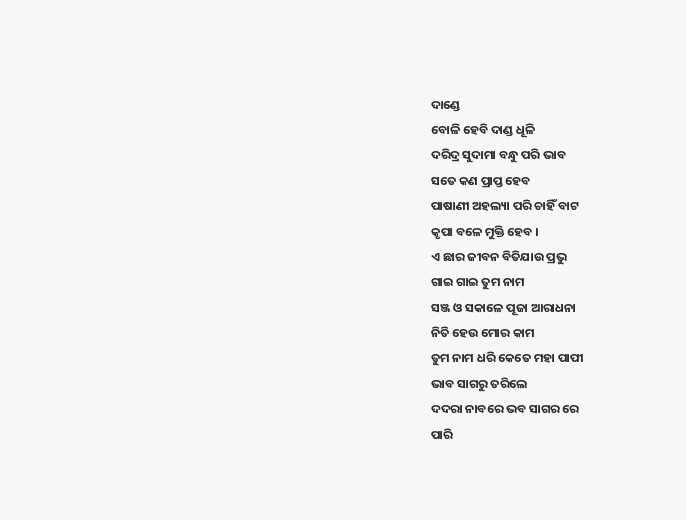ଦାଣ୍ଡେ
ବୋଳି ହେବି ଦାଣ୍ଡ ଧୂଳି
ଦରିଦ୍ର ସୁଦାମା ବନ୍ଧୁ ପରି ଭାବ
ସତେ କଣ ପ୍ରାପ୍ତ ହେବ
ପାଷାଣୀ ଅହଲ୍ୟା ପରି ଚାହିଁ ବାଟ
କୃପା ବଳେ ମୁକ୍ତି ହେବ ।
ଏ ଛାର ଜୀବନ ବିତିଯାଉ ପ୍ରଭୁ
ଗାଇ ଗାଇ ତୁମ ନାମ
ସଞ୍ଜ ଓ ସକାଳେ ପୂଜା ଆରାଧନା
ନିତି ହେଉ ମୋର କାମ
ତୁମ ନାମ ଧରି କେତେ ମହା ପାପୀ
ଭାବ ସାଗରୁ ତରିଲେ
ଦଦରା ନାବରେ ଭବ ସାଗର ରେ
ପାରି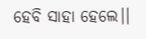ହେବି ସାହା ହେଲେ।।